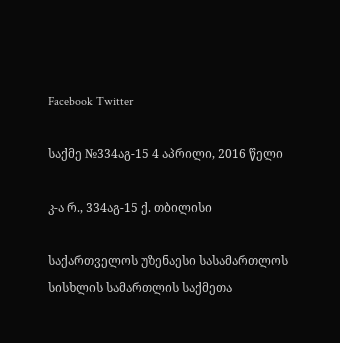Facebook Twitter

საქმე №334აგ-15 4 აპრილი, 2016 წელი

კ-ა რ., 334აგ-15 ქ. თბილისი

საქართველოს უზენაესი სასამართლოს სისხლის სამართლის საქმეთა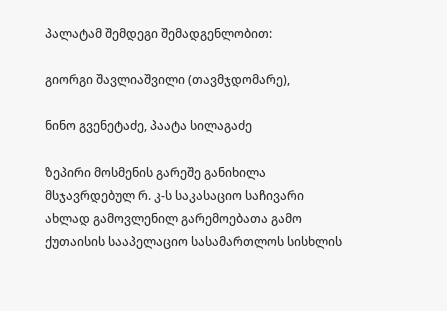პალატამ შემდეგი შემადგენლობით:

გიორგი შავლიაშვილი (თავმჯდომარე),

ნინო გვენეტაძე, პაატა სილაგაძე

ზეპირი მოსმენის გარეშე განიხილა მსჯავრდებულ რ. კ-ს საკასაციო საჩივარი ახლად გამოვლენილ გარემოებათა გამო ქუთაისის სააპელაციო სასამართლოს სისხლის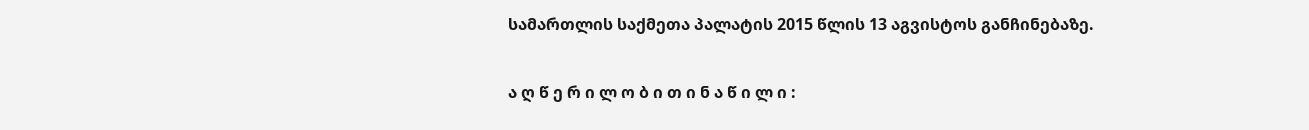სამართლის საქმეთა პალატის 2015 წლის 13 აგვისტოს განჩინებაზე.

ა ღ წ ე რ ი ლ ო ბ ი თ ი ნ ა წ ი ლ ი :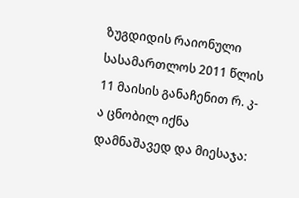ზუგდიდის რაიონული სასამართლოს 2011 წლის 11 მაისის განაჩენით რ. კ-ა ცნობილ იქნა დამნაშავედ და მიესაჯა: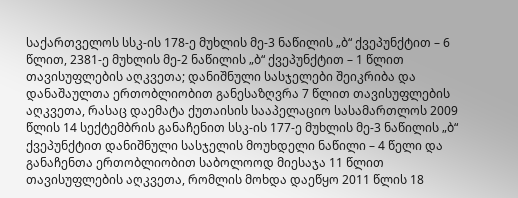საქართველოს სსკ-ის 178-ე მუხლის მე-3 ნაწილის „ბ“ ქვეპუნქტით – 6 წლით, 2381-ე მუხლის მე-2 ნაწილის „ბ“ ქვეპუნქტით – 1 წლით თავისუფლების აღკვეთა; დანიშნული სასჯელები შეიკრიბა და დანაშაულთა ერთობლიობით განესაზღვრა 7 წლით თავისუფლების აღკვეთა, რასაც დაემატა ქუთაისის სააპელაციო სასამართლოს 2009 წლის 14 სექტემბრის განაჩენით სსკ-ის 177-ე მუხლის მე-3 ნაწილის „ბ“ ქვეპუნქტით დანიშნული სასჯელის მოუხდელი ნაწილი – 4 წელი და განაჩენთა ერთობლიობით საბოლოოდ მიესაჯა 11 წლით თავისუფლების აღკვეთა, რომლის მოხდა დაეწყო 2011 წლის 18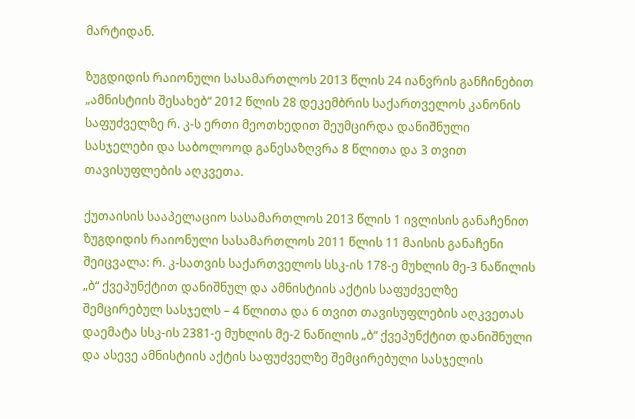მარტიდან.

ზუგდიდის რაიონული სასამართლოს 2013 წლის 24 იანვრის განჩინებით „ამნისტიის შესახებ“ 2012 წლის 28 დეკემბრის საქართველოს კანონის საფუძველზე რ. კ-ს ერთი მეოთხედით შეუმცირდა დანიშნული სასჯელები და საბოლოოდ განესაზღვრა 8 წლითა და 3 თვით თავისუფლების აღკვეთა.

ქუთაისის სააპელაციო სასამართლოს 2013 წლის 1 ივლისის განაჩენით ზუგდიდის რაიონული სასამართლოს 2011 წლის 11 მაისის განაჩენი შეიცვალა: რ. კ-სათვის საქართველოს სსკ-ის 178-ე მუხლის მე-3 ნაწილის „ბ“ ქვეპუნქტით დანიშნულ და ამნისტიის აქტის საფუძველზე შემცირებულ სასჯელს – 4 წლითა და 6 თვით თავისუფლების აღკვეთას დაემატა სსკ-ის 2381-ე მუხლის მე-2 ნაწილის „ბ“ ქვეპუნქტით დანიშნული და ასევე ამნისტიის აქტის საფუძველზე შემცირებული სასჯელის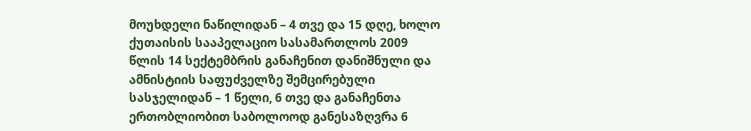მოუხდელი ნაწილიდან – 4 თვე და 15 დღე, ხოლო ქუთაისის სააპელაციო სასამართლოს 2009 წლის 14 სექტემბრის განაჩენით დანიშნული და ამნისტიის საფუძველზე შემცირებული სასჯელიდან – 1 წელი, 6 თვე და განაჩენთა ერთობლიობით საბოლოოდ განესაზღვრა 6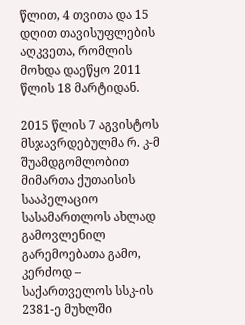წლით, 4 თვითა და 15 დღით თავისუფლების აღკვეთა, რომლის მოხდა დაეწყო 2011 წლის 18 მარტიდან.

2015 წლის 7 აგვისტოს მსჯავრდებულმა რ. კ-მ შუამდგომლობით მიმართა ქუთაისის სააპელაციო სასამართლოს ახლად გამოვლენილ გარემოებათა გამო, კერძოდ – საქართველოს სსკ-ის 2381-ე მუხლში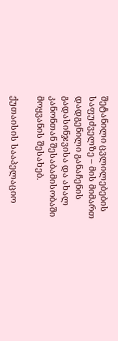შეტანილი ცვლილებების საფუძველზე – მის მიმართ დადგენილი განაჩენის გადასინჯვისა და ახალ კანონთან შესაბამისობაში მოყვანის შესახებ.

ქუთაისის სააპელაციო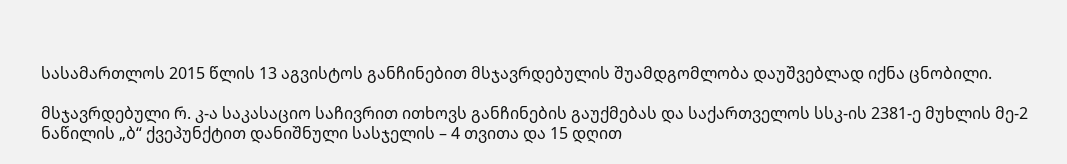სასამართლოს 2015 წლის 13 აგვისტოს განჩინებით მსჯავრდებულის შუამდგომლობა დაუშვებლად იქნა ცნობილი.

მსჯავრდებული რ. კ-ა საკასაციო საჩივრით ითხოვს განჩინების გაუქმებას და საქართველოს სსკ-ის 2381-ე მუხლის მე-2 ნაწილის „ბ“ ქვეპუნქტით დანიშნული სასჯელის – 4 თვითა და 15 დღით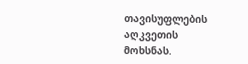თავისუფლების აღკვეთის მოხსნას.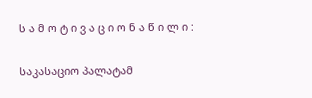ს ა მ ო ტ ი ვ ა ც ი ო ნ ა წ ი ლ ი :

საკასაციო პალატამ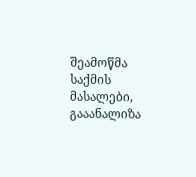შეამოწმა საქმის მასალები, გააანალიზა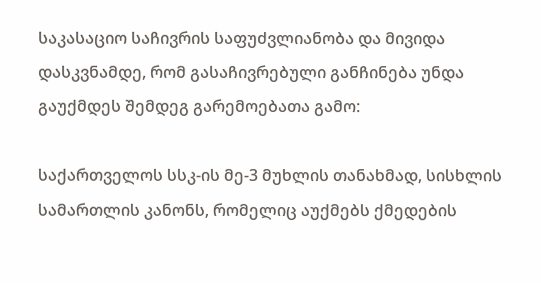საკასაციო საჩივრის საფუძვლიანობა და მივიდა დასკვნამდე, რომ გასაჩივრებული განჩინება უნდა გაუქმდეს შემდეგ გარემოებათა გამო:

საქართველოს სსკ-ის მე-3 მუხლის თანახმად, სისხლის სამართლის კანონს, რომელიც აუქმებს ქმედების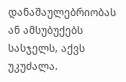დანაშაულებრიობას ან ამსუბუქებს სასჯელს, აქვს უკუძალა.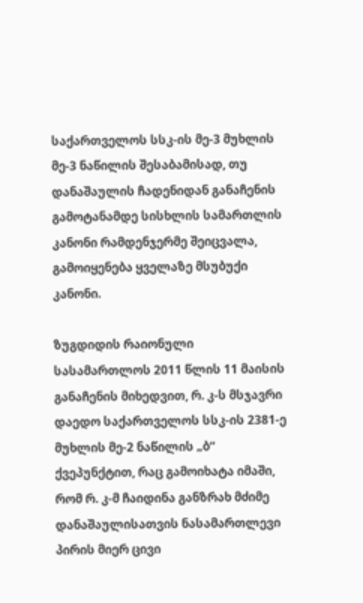საქართველოს სსკ-ის მე-3 მუხლის მე-3 ნაწილის შესაბამისად, თუ დანაშაულის ჩადენიდან განაჩენის გამოტანამდე სისხლის სამართლის კანონი რამდენჯერმე შეიცვალა, გამოიყენება ყველაზე მსუბუქი კანონი.

ზუგდიდის რაიონული სასამართლოს 2011 წლის 11 მაისის განაჩენის მიხედვით, რ. კ-ს მსჯავრი დაედო საქართველოს სსკ-ის 2381-ე მუხლის მე-2 ნაწილის „ბ“ ქვეპუნქტით, რაც გამოიხატა იმაში, რომ რ. კ-მ ჩაიდინა განზრახ მძიმე დანაშაულისათვის ნასამართლევი პირის მიერ ცივი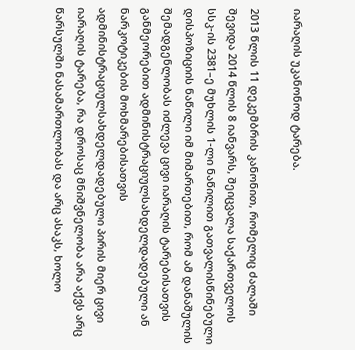იარაღის უკანონოდ ტარება.

2013 წლის 11 დეკემბრის კანონით, რომელიც ძალაში შევიდა 2014 წლის 8 იანვარს, შეიცვალა საქართველოს სსკ-ის 2381–ე მუხლის 1-ლი ნაწილით გათვალისწინებული დისპოზიციის ნაწილი იმ მიმართებით, რომ ამ დანაშულის შემადგენლობას იძლევა ცივი იარაღის ტარებისათვის განმეორებით ადმინისტრაციულსახდელდადებული ან ნარკოტიკების მოხმარებისათვის ადმინისტრაციულსახდელდადებული პირის მიერ ცივი იარაღის ტარება, რა დროსაც მნიშვნელობა არა აქვს არც წარსულში ნასამართლობას და არც ასაკს, ხოლო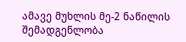ამავე მუხლის მე-2 ნაწილის შემადგენლობა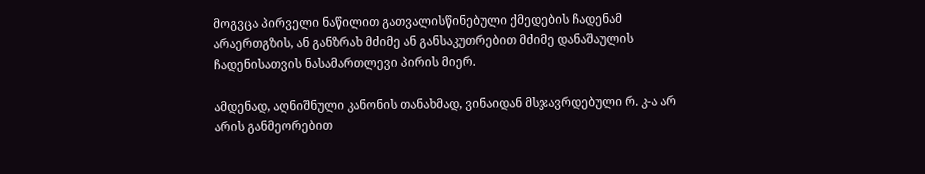მოგვცა პირველი ნაწილით გათვალისწინებული ქმედების ჩადენამ არაერთგზის, ან განზრახ მძიმე ან განსაკუთრებით მძიმე დანაშაულის ჩადენისათვის ნასამართლევი პირის მიერ.

ამდენად, აღნიშნული კანონის თანახმად, ვინაიდან მსჯავრდებული რ. კ-ა არ არის განმეორებით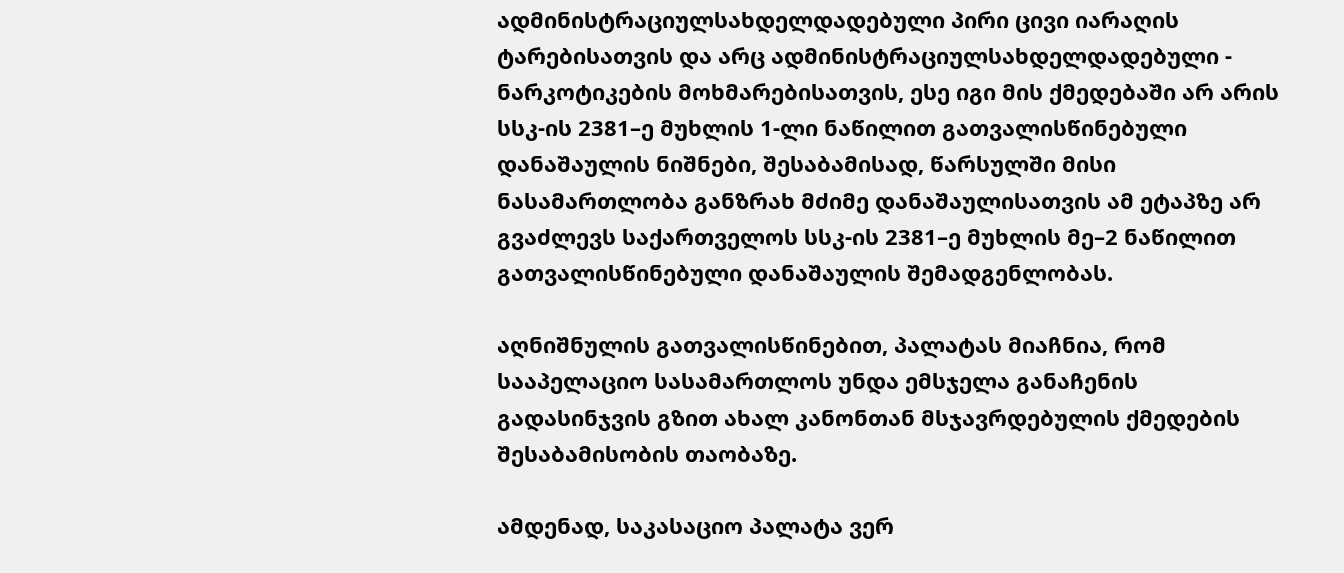ადმინისტრაციულსახდელდადებული პირი ცივი იარაღის ტარებისათვის და არც ადმინისტრაციულსახდელდადებული - ნარკოტიკების მოხმარებისათვის, ესე იგი მის ქმედებაში არ არის სსკ-ის 2381–ე მუხლის 1-ლი ნაწილით გათვალისწინებული დანაშაულის ნიშნები, შესაბამისად, წარსულში მისი ნასამართლობა განზრახ მძიმე დანაშაულისათვის ამ ეტაპზე არ გვაძლევს საქართველოს სსკ-ის 2381–ე მუხლის მე–2 ნაწილით გათვალისწინებული დანაშაულის შემადგენლობას.

აღნიშნულის გათვალისწინებით, პალატას მიაჩნია, რომ სააპელაციო სასამართლოს უნდა ემსჯელა განაჩენის გადასინჯვის გზით ახალ კანონთან მსჯავრდებულის ქმედების შესაბამისობის თაობაზე.

ამდენად, საკასაციო პალატა ვერ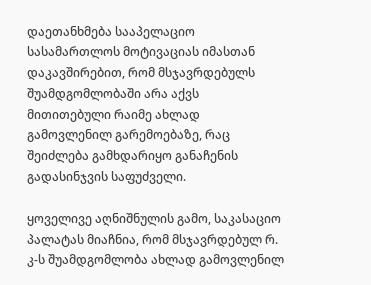დაეთანხმება სააპელაციო სასამართლოს მოტივაციას იმასთან დაკავშირებით, რომ მსჯავრდებულს შუამდგომლობაში არა აქვს მითითებული რაიმე ახლად გამოვლენილ გარემოებაზე, რაც შეიძლება გამხდარიყო განაჩენის გადასინჯვის საფუძველი.

ყოველივე აღნიშნულის გამო, საკასაციო პალატას მიაჩნია, რომ მსჯავრდებულ რ. კ-ს შუამდგომლობა ახლად გამოვლენილ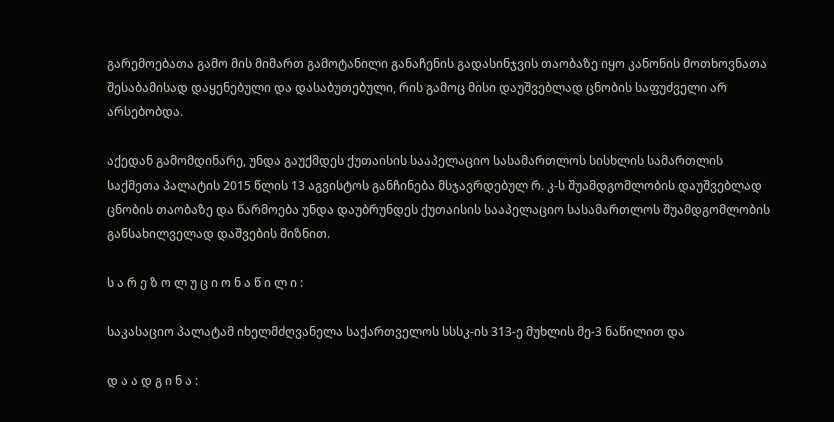გარემოებათა გამო მის მიმართ გამოტანილი განაჩენის გადასინჯვის თაობაზე იყო კანონის მოთხოვნათა შესაბამისად დაყენებული და დასაბუთებული, რის გამოც მისი დაუშვებლად ცნობის საფუძველი არ არსებობდა.

აქედან გამომდინარე, უნდა გაუქმდეს ქუთაისის სააპელაციო სასამართლოს სისხლის სამართლის საქმეთა პალატის 2015 წლის 13 აგვისტოს განჩინება მსჯავრდებულ რ. კ-ს შუამდგომლობის დაუშვებლად ცნობის თაობაზე და წარმოება უნდა დაუბრუნდეს ქუთაისის სააპელაციო სასამართლოს შუამდგომლობის განსახილველად დაშვების მიზნით.

ს ა რ ე ზ ო ლ უ ც ი ო ნ ა წ ი ლ ი :

საკასაციო პალატამ იხელმძღვანელა საქართველოს სსსკ-ის 313-ე მუხლის მე-3 ნაწილით და

დ ა ა დ გ ი ნ ა :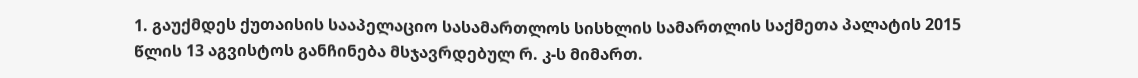1. გაუქმდეს ქუთაისის სააპელაციო სასამართლოს სისხლის სამართლის საქმეთა პალატის 2015 წლის 13 აგვისტოს განჩინება მსჯავრდებულ რ. კ-ს მიმართ.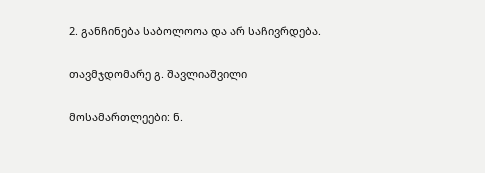2. განჩინება საბოლოოა და არ საჩივრდება.

თავმჯდომარე გ. შავლიაშვილი

მოსამართლეები: ნ.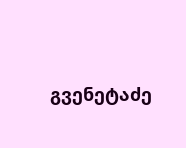გვენეტაძე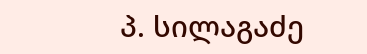პ. სილაგაძე